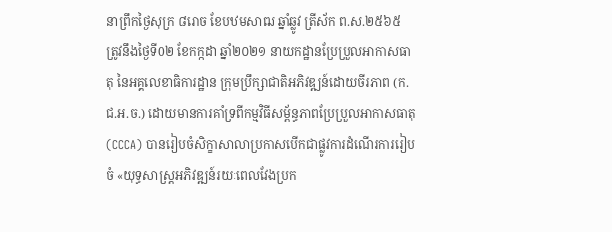នាព្រឹកថ្ងៃសុក្រ ៨រោច ខែបឋមសាឍ ឆ្នាំឆ្លូវ ត្រីស័ក ព.ស.២៥៦៥ ត្រូវនឹងថ្ងៃទី0២ ខែកក្កដា ឆ្នាំ២០២១ នាយកដ្ឋានប្រែប្រួលអាកាសធាតុ នៃអគ្គលេខាធិការដ្ឋាន ក្រុមប្រឹក្សាជាតិអភិវឌ្ឍន៍ដោយចីរភាព (ក.ជ.អ.ច.) ដោយមានការគាំទ្រពីកម្មវិធីសម្ព័ន្ធភាពប្រែប្រួលអាកាសធាតុ (CCCA) បានរៀបចំសិក្ខាសាលាប្រកាសបើកជាផ្លូវការដំណើរការរៀបចំ «យុទ្ធសាស្រ្តអភិវឌ្ឍន៍រយៈពេលវែងប្រក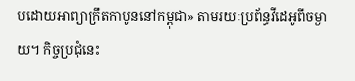បដោយអាព្យាក្រឹតកាបូននៅកម្ពុជា» តាមរយៈប្រព័ន្ធវីដេអូពីចម្ងាយ។ កិច្ចប្រជុំនេះ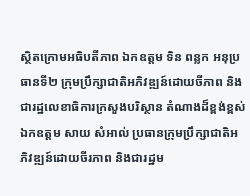ស្ថិតក្រោមអធិបតីភាព ឯកឧត្តម ទិន ពន្លក អនុប្រធានទី២ ក្រុមប្រឹក្សាជាតិអភិវឌ្ឍន៍ដោយចីភាព និងជារដ្ឋលេខាធិការក្រសួងបរិស្ថាន តំណាងដ៏ខ្ពង់ខ្ពស់ ឯកឧត្តម សាយ សំអាល់ ប្រធានក្រុមប្រឹក្សាជាតិអភិវឌ្ឍន៍ដោយចីរភាព និងជារដ្ឋម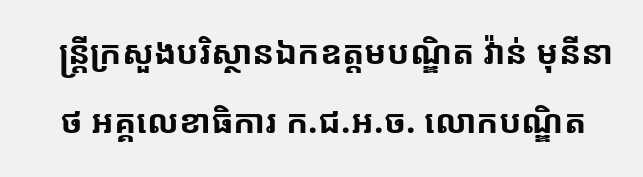ន្រ្តីក្រសួងបរិស្ថានឯកឧត្តមបណ្ឌិត វ៉ាន់ មុនីនាថ អគ្គលេខាធិការ ក.ជ.អ.ច. លោកបណ្ឌិត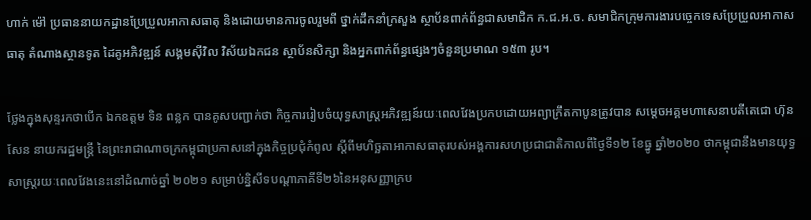ហាក់ ម៉ៅ ប្រធាននាយកដ្ឋានប្រែប្រួលអាកាសធាតុ និងដោយមានការចូលរួមពី ថ្នាក់ដឹកនាំក្រសួង ស្ថាប័នពាក់ព័ន្ធជាសមាជិក ក.ជ.អ.ច. សមាជិកក្រុមការងារបច្ចេកទេសប្រែប្រួលអាកាសធាតុ តំណាងស្ថានទូត ដៃគូអភិវឌ្ឍន៍ សង្គមស៊ីវិល វិស័យឯកជន ស្ថាប័នសិក្សា និងអ្នកពាក់ព័ន្ធផ្សេងៗចំនួនប្រមាណ ១៥៣ រូប។

ថ្លែងក្នុងសុន្ទរកថាបើក ឯកឧត្តម ទិន ពន្លក បានគូសបញ្ជាក់ថា កិច្ចការរៀបចំយុទ្ធសាស្រ្តអភិវឌ្ឍន៍រយៈពេលវែងប្រកបដោយអព្យាក្រឹតកាបូនត្រូវបាន សម្តេចអគ្គមហាសេនាបតីតេជោ ហ៊ុន សែន នាយករដ្ឋមន្រ្តី នៃព្រះរាជាណាចក្រកម្ពុជាប្រកាសនៅក្នុងកិច្ចប្រជុំកំពូល ស្តីពីមហិច្ឆតាអាកាសធាតុរបស់អង្គការសហប្រជាជាតិកាលពីថ្ងៃទី១២ ខែធ្នូ ឆ្នាំ២០២០ ថាកម្ពុជានឹងមានយុទ្ធសាស្ត្ររយៈពេលវែងនេះនៅដំណាច់ឆ្នាំ ២០២១ សម្រាប់ន្និសីទបណ្តាភាគីទី២៦នៃអនុសញ្ញាក្រប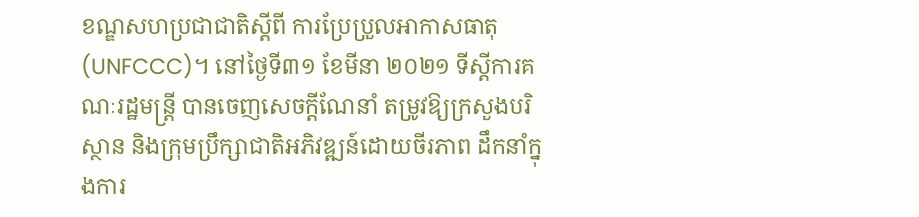ខណ្ឌសហប្រជាជាតិស្តីពី ការប្រែប្រួលអាកាសធាតុ (UNFCCC)។ នៅថ្ងៃទី៣១ ខែមីនា ២០២១ ទីស្តីការគណៈរដ្ឋមន្រ្តី បានចេញសេចក្តីណែនាំ តម្រូវឱ្យក្រសួងបរិស្ថាន និងក្រុមប្រឹក្សាជាតិអភិវឌ្ឍន៍ដោយចីរភាព ដឹកនាំក្នុងការ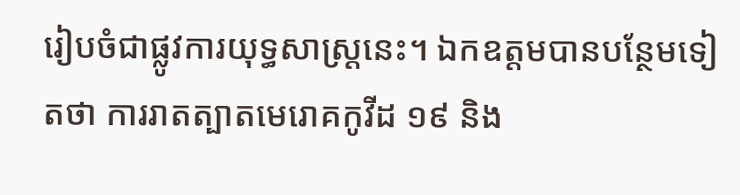រៀបចំជាផ្លូវការយុទ្ធសាស្រ្តនេះ។ ឯកឧត្តមបានបន្ថែមទៀតថា ការរាតត្បាតមេរោគកូវីដ ១៩ និង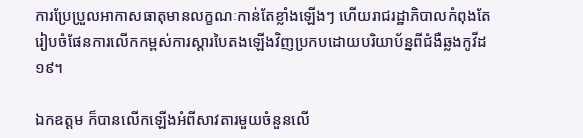ការប្រែប្រួលអាកាសធាតុមានលក្ខណៈកាន់តែខ្លាំងឡើងៗ ហើយរាជរដ្ឋាភិបាលកំពុងតែរៀបចំផែនការលើកកម្ពស់ការស្តារបៃតងឡើងវិញប្រកបដោយបរិយាប័ន្នពីជំងឺឆ្លងកូវីដ១៩។

ឯកឧត្តម ក៏បានលើកឡើងអំពីសាវតារមួយចំនួនលើ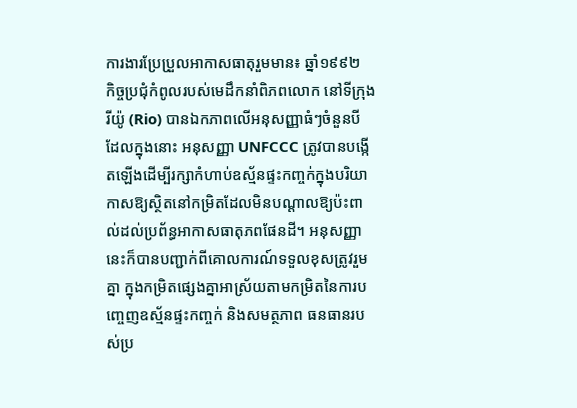ការងារប្រែប្រួលអាកាសធាតុរួមមាន៖ ឆ្នាំ១៩៩២  កិច្ចប្រជុំកំពូលរបស់មេដឹកនាំពិភពលោក នៅទីក្រុងរីយ៉ូ (Rio) បានឯកភាពលើអនុសញ្ញាធំៗចំនួនបី ដែលក្នុងនោះ អនុសញ្ញា UNFCCC ត្រូវបានបង្កើតឡើងដើម្បីរក្សាកំហាប់ឧស្ម័នផ្ទះកញ្ចក់ក្នុងបរិយាកាសឱ្យស្ថិតនៅកម្រិតដែលមិនបណ្តាលឱ្យប៉ះពាល់ដល់ប្រព័ន្ធអាកាសធាតុភពផែនដី។ អនុសញ្ញានេះក៏បានបញ្ជាក់ពីគោលការណ៍ទទួលខុសត្រូវរួមគ្នា ក្នុងកម្រិតផ្សេងគ្នាអាស្រ័យតាមកម្រិតនៃការបញ្ចេញឧស្ម័នផ្ទះកញ្ចក់ និងសមត្ថភាព ធនធានរបស់ប្រ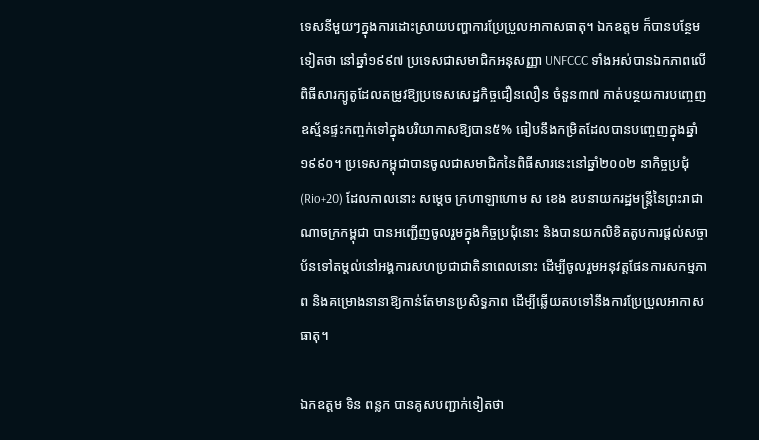ទេសនីមួយៗក្នុងការដោះស្រាយបញ្ហាការប្រែប្រួលអាកាសធាតុ។ ឯកឧត្តម ក៏បានបន្ថែមទៀតថា នៅឆ្នាំ១៩៩៧ ប្រទេសជាសមាជិកអនុសញ្ញា UNFCCC ទាំងអស់បានឯកភាពលើពិធីសារក្យូតូដែលតម្រូវឱ្យប្រទេសសេដ្ឋកិច្ចជឿនលឿន ចំនួន៣៧ កាត់បន្ថយការបញ្ចេញឧស្ម័នផ្ទះកញ្ចក់ទៅក្នុងបរិយាកាសឱ្យបាន៥% ធៀបនឹងកម្រិតដែលបានបញ្ចេញក្នុងឆ្នាំ១៩៩០។ ប្រទេសកម្ពុជាបានចូលជាសមាជិកនៃពិធីសារនេះនៅឆ្នាំ២០០២ នាកិច្ចប្រជុំ (Rio+20) ដែលកាលនោះ សម្តេច ក្រហាឡាហោម ស ខេង ឧបនាយករដ្ឋមន្រ្តីនៃព្រះរាជាណាចក្រកម្ពុជា បានអញ្ជើញចូលរួមក្នុងកិច្ចប្រជុំនោះ និងបានយកលិខិតតូបការផ្តល់សច្ចាប័នទៅតម្តល់នៅអង្គការសហប្រជាជាតិនាពេលនោះ ដើម្បីចូលរួមអនុវត្តផែនការសកម្មភាព និងគម្រោងនានាឱ្យកាន់តែមានប្រសិទ្ធភាព ដើម្បីឆ្លើយតបទៅនឹងការប្រែប្រួលអាកាសធាតុ។

ឯកឧត្តម ទិន ពន្លក បានគូសបញ្ជាក់ទៀតថា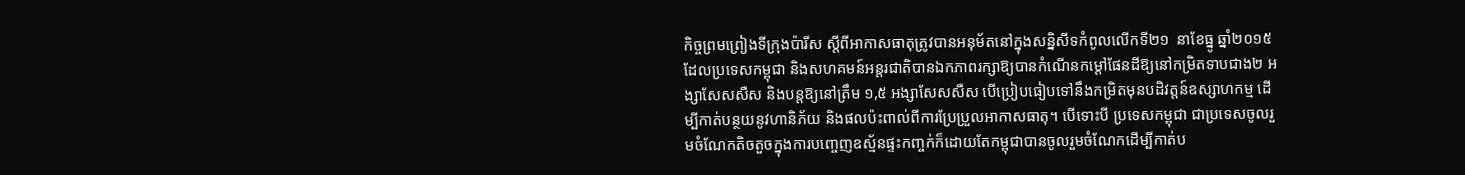កិច្ចព្រមព្រៀងទីក្រុងប៉ារីស ស្តីពីអាកាសធាតុត្រូវបានអនុម័តនៅក្នុងសន្និសីទកំពូលលើកទី២១  នាខែធ្នូ ឆ្នាំ២០១៥ ដែលប្រទេសកម្ពុជា និងសហគមន៍អន្តរជាតិបានឯកភាពរក្សាឱ្យបានកំណើនកម្តៅផែនដីឱ្យនៅកម្រិតទាបជាង២ អង្សាសែសសឺស និងបន្តឱ្យនៅត្រឹម ១,៥ អង្សាសែសសឺស បើប្រៀបធៀបទៅនឹងកម្រិតមុនបដិវត្តន៍ឧស្សាហកម្ម ដើម្បីកាត់បន្ថយនូវហានិភ័យ និងផលប៉ះពាល់ពីការប្រែប្រួលអាកាសធាតុ។ បើទោះបី ប្រទេសកម្ពុជា ជាប្រទេសចូលរួមចំណែកតិចតួចក្នុងការបញ្ចេញឧស្ម័នផ្ទះកញ្ចក់ក៏ដោយតែកម្ពុជាបានចូលរួមចំណែកដើម្បីកាត់ប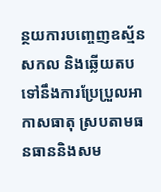ន្ថយការបញ្ចេញឧស្ម័នសកល និងឆ្លើយតបទៅនឹងការប្រែប្រួលអាកាសធាតុ ស្របតាមធនធាននិងសម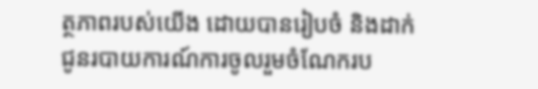ត្ថភាពរបស់យើង ដោយបានរៀបចំ និងដាក់ជូនរបាយការណ៍ការចូលរួមចំណែករប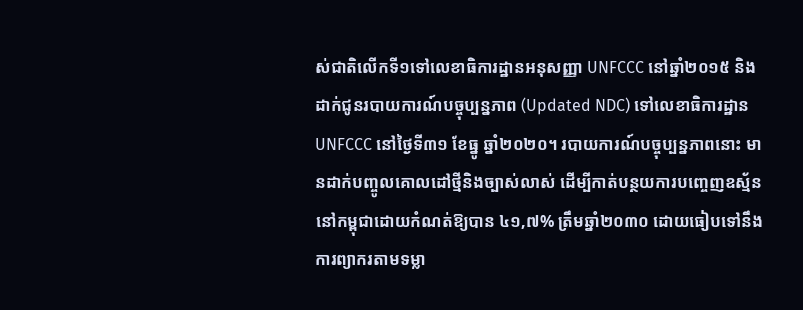ស់ជាតិលើកទី១ទៅលេខាធិការដ្ឋានអនុសញ្ញា UNFCCC នៅឆ្នាំ២០១៥ និងដាក់ជូនរបាយការណ៍បច្ចុប្បន្នភាព (Updated NDC) ទៅលេខាធិការដ្ឋាន UNFCCC នៅថ្ងៃទី៣១ ខែធ្នូ ឆ្នាំ២០២០។ របាយការណ៍បច្ចុប្បន្នភាពនោះ មានដាក់បញ្ចូលគោលដៅថ្មីនិងច្បាស់លាស់ ដើម្បីកាត់បន្ថយការបញ្ចេញឧស្ម័ននៅកម្ពុជាដោយកំណត់ឱ្យបាន ៤១,៧% ត្រឹមឆ្នាំ២០៣០ ដោយធៀបទៅនឹងការព្យាករតាមទម្លា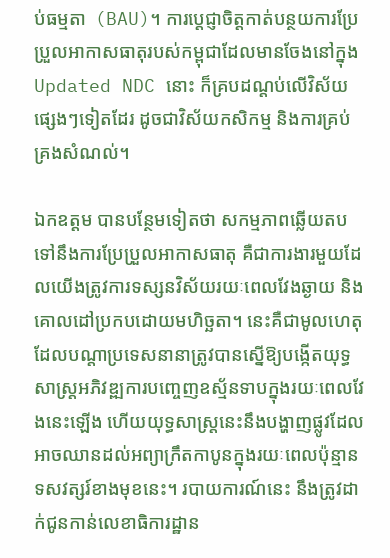ប់ធម្មតា  (BAU)។ ការប្តេជ្ញាចិត្តកាត់បន្ថយការប្រែប្រួលអាកាសធាតុរបស់កម្ពុជាដែលមានចែងនៅក្នុង Updated NDC នោះ ក៏គ្របដណ្តប់លើវិស័យផ្សេងៗទៀតដែរ ដូចជាវិស័យកសិកម្ម និងការគ្រប់គ្រងសំណល់។

ឯកឧត្ដម បានបន្ថែមទៀតថា សកម្មភាពឆ្លើយតបទៅនឹងការប្រែប្រួលអាកាសធាតុ គឺជាការងារមួយដែលយើងត្រូវការទស្សនវិស័យរយៈពេលវែងឆ្ងាយ និងគោលដៅប្រកបដោយមហិច្ឆតា។ នេះគឺជាមូលហេតុដែលបណ្តាប្រទេសនានាត្រូវបានស្នើឱ្យបង្កើតយុទ្ធសាស្រ្តអភិវឌ្ឍការបញ្ចេញឧស័្មនទាបក្នុងរយៈពេលវែងនេះឡើង ហើយយុទ្ធសាស្រ្តនេះនឹងបង្ហាញផ្លូវដែលអាចឈានដល់អព្យាក្រឹតកាបូនក្នុងរយៈពេលប៉ុន្មានទសវត្សរ៍ខាងមុខនេះ។ របាយការណ៍នេះ នឹងត្រូវដាក់ជូនកាន់លេខាធិការដ្ឋាន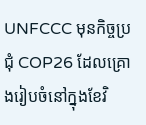UNFCCC មុនកិច្ចប្រជុំ COP26 ដែលគ្រោងរៀបចំនៅក្នុងខែវិ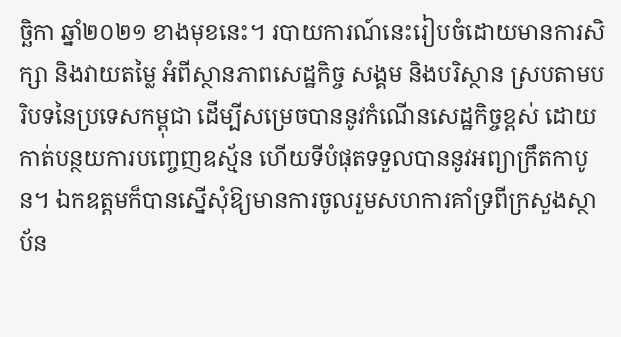ច្ឆិកា ឆ្នាំ២០២១ ខាងមុខនេះ។ របាយការណ៍នេះរៀបចំដោយមានការសិក្សា និងវាយតម្លៃ អំពីស្ថានភាពសេដ្ឋកិច្ច សង្គម និងបរិស្ថាន ស្របតាមបរិបទនៃប្រទេសកម្ពុជា ដើម្បីសម្រេចបាននូវកំណើនសេដ្ឋកិច្ចខ្ពស់ ដោយកាត់បន្ថយការបញ្ចេញឧស្ម័ន ហើយទីបំផុតទទួលបាននូវអព្យាក្រឹតកាបូន។ ឯកឧត្តមក៏បានស្នើសុំឱ្យមានការចូលរួមសហការគាំទ្រពីក្រសួងស្ថាប័ន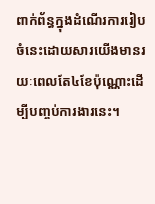ពាក់ព័ន្ធក្នុងដំណើរការរៀបចំនេះដោយសារយើងមានរយៈពេលតែ៤ខែប៉ុណ្ណោះដើម្បីបញ្ចប់ការងារនេះ។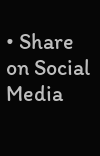• Share on Social Media